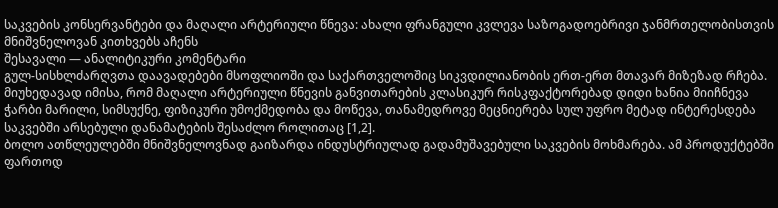საკვების კონსერვანტები და მაღალი არტერიული წნევა: ახალი ფრანგული კვლევა საზოგადოებრივი ჯანმრთელობისთვის მნიშვნელოვან კითხვებს აჩენს
შესავალი — ანალიტიკური კომენტარი
გულ-სისხლძარღვთა დაავადებები მსოფლიოში და საქართველოშიც სიკვდილიანობის ერთ-ერთ მთავარ მიზეზად რჩება. მიუხედავად იმისა, რომ მაღალი არტერიული წნევის განვითარების კლასიკურ რისკფაქტორებად დიდი ხანია მიიჩნევა ჭარბი მარილი, სიმსუქნე, ფიზიკური უმოქმედობა და მოწევა, თანამედროვე მეცნიერება სულ უფრო მეტად ინტერესდება საკვებში არსებული დანამატების შესაძლო როლითაც [1,2].
ბოლო ათწლეულებში მნიშვნელოვნად გაიზარდა ინდუსტრიულად გადამუშავებული საკვების მოხმარება. ამ პროდუქტებში ფართოდ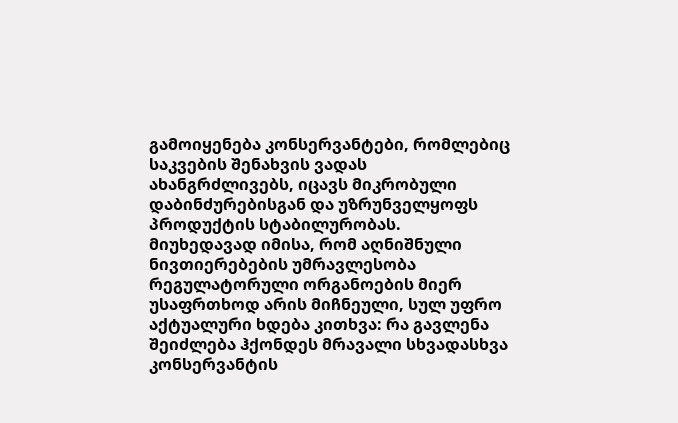გამოიყენება კონსერვანტები, რომლებიც საკვების შენახვის ვადას ახანგრძლივებს, იცავს მიკრობული დაბინძურებისგან და უზრუნველყოფს პროდუქტის სტაბილურობას. მიუხედავად იმისა, რომ აღნიშნული ნივთიერებების უმრავლესობა რეგულატორული ორგანოების მიერ უსაფრთხოდ არის მიჩნეული, სულ უფრო აქტუალური ხდება კითხვა: რა გავლენა შეიძლება ჰქონდეს მრავალი სხვადასხვა კონსერვანტის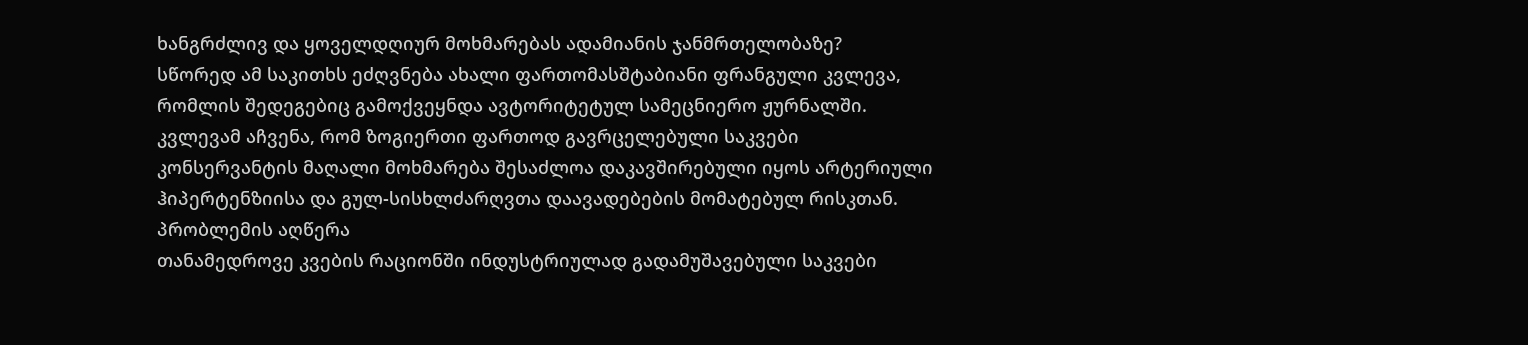ხანგრძლივ და ყოველდღიურ მოხმარებას ადამიანის ჯანმრთელობაზე?
სწორედ ამ საკითხს ეძღვნება ახალი ფართომასშტაბიანი ფრანგული კვლევა, რომლის შედეგებიც გამოქვეყნდა ავტორიტეტულ სამეცნიერო ჟურნალში. კვლევამ აჩვენა, რომ ზოგიერთი ფართოდ გავრცელებული საკვები კონსერვანტის მაღალი მოხმარება შესაძლოა დაკავშირებული იყოს არტერიული ჰიპერტენზიისა და გულ-სისხლძარღვთა დაავადებების მომატებულ რისკთან.
პრობლემის აღწერა
თანამედროვე კვების რაციონში ინდუსტრიულად გადამუშავებული საკვები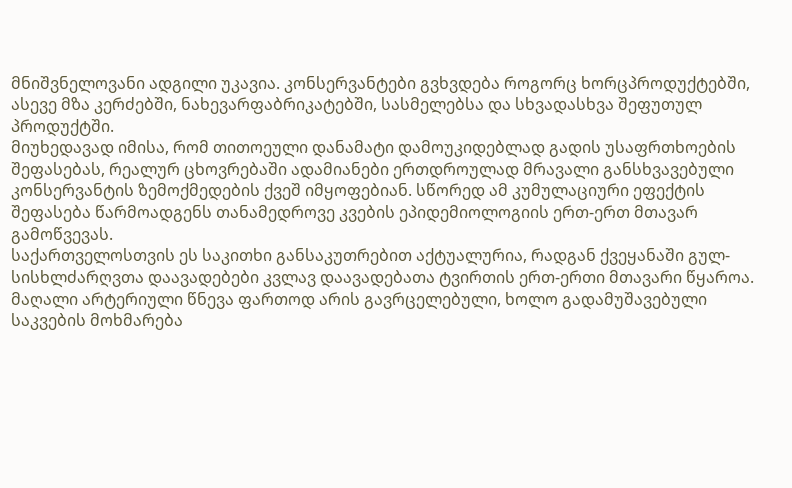მნიშვნელოვანი ადგილი უკავია. კონსერვანტები გვხვდება როგორც ხორცპროდუქტებში, ასევე მზა კერძებში, ნახევარფაბრიკატებში, სასმელებსა და სხვადასხვა შეფუთულ პროდუქტში.
მიუხედავად იმისა, რომ თითოეული დანამატი დამოუკიდებლად გადის უსაფრთხოების შეფასებას, რეალურ ცხოვრებაში ადამიანები ერთდროულად მრავალი განსხვავებული კონსერვანტის ზემოქმედების ქვეშ იმყოფებიან. სწორედ ამ კუმულაციური ეფექტის შეფასება წარმოადგენს თანამედროვე კვების ეპიდემიოლოგიის ერთ-ერთ მთავარ გამოწვევას.
საქართველოსთვის ეს საკითხი განსაკუთრებით აქტუალურია, რადგან ქვეყანაში გულ-სისხლძარღვთა დაავადებები კვლავ დაავადებათა ტვირთის ერთ-ერთი მთავარი წყაროა. მაღალი არტერიული წნევა ფართოდ არის გავრცელებული, ხოლო გადამუშავებული საკვების მოხმარება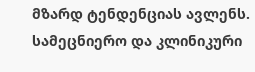მზარდ ტენდენციას ავლენს.
სამეცნიერო და კლინიკური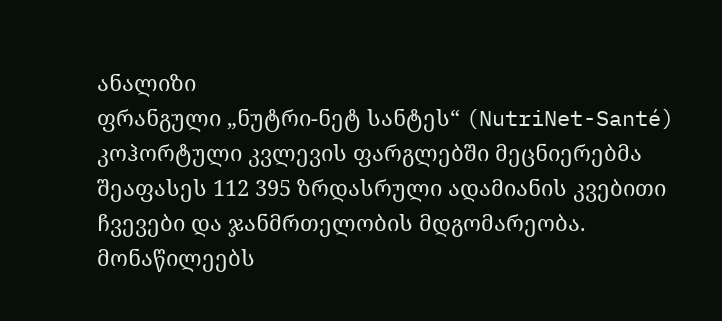ანალიზი
ფრანგული „ნუტრი-ნეტ სანტეს“ (NutriNet-Santé) კოჰორტული კვლევის ფარგლებში მეცნიერებმა შეაფასეს 112 395 ზრდასრული ადამიანის კვებითი ჩვევები და ჯანმრთელობის მდგომარეობა. მონაწილეებს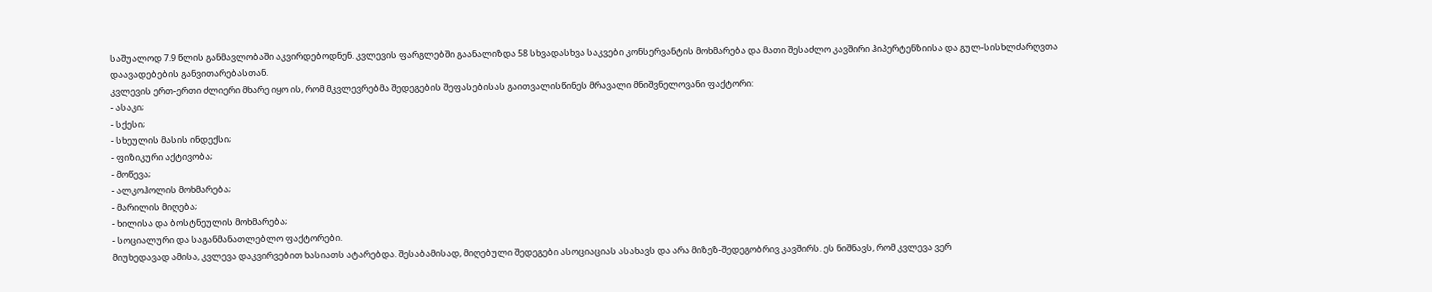საშუალოდ 7.9 წლის განმავლობაში აკვირდებოდნენ. კვლევის ფარგლებში გაანალიზდა 58 სხვადასხვა საკვები კონსერვანტის მოხმარება და მათი შესაძლო კავშირი ჰიპერტენზიისა და გულ-სისხლძარღვთა დაავადებების განვითარებასთან.
კვლევის ერთ-ერთი ძლიერი მხარე იყო ის, რომ მკვლევრებმა შედეგების შეფასებისას გაითვალისწინეს მრავალი მნიშვნელოვანი ფაქტორი:
- ასაკი;
- სქესი;
- სხეულის მასის ინდექსი;
- ფიზიკური აქტივობა;
- მოწევა;
- ალკოჰოლის მოხმარება;
- მარილის მიღება;
- ხილისა და ბოსტნეულის მოხმარება;
- სოციალური და საგანმანათლებლო ფაქტორები.
მიუხედავად ამისა, კვლევა დაკვირვებით ხასიათს ატარებდა. შესაბამისად, მიღებული შედეგები ასოციაციას ასახავს და არა მიზეზ-შედეგობრივ კავშირს. ეს ნიშნავს, რომ კვლევა ვერ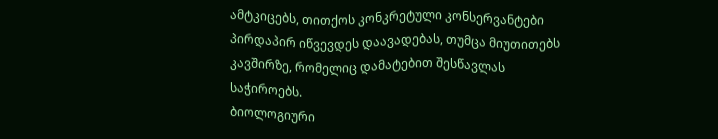ამტკიცებს, თითქოს კონკრეტული კონსერვანტები პირდაპირ იწვევდეს დაავადებას, თუმცა მიუთითებს კავშირზე, რომელიც დამატებით შესწავლას საჭიროებს.
ბიოლოგიური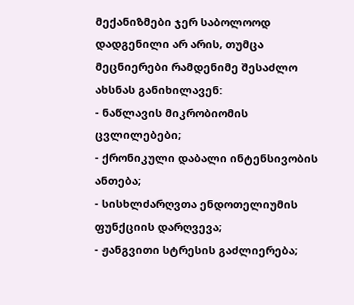მექანიზმები ჯერ საბოლოოდ დადგენილი არ არის, თუმცა მეცნიერები რამდენიმე შესაძლო ახსნას განიხილავენ:
- ნაწლავის მიკრობიომის ცვლილებები;
- ქრონიკული დაბალი ინტენსივობის ანთება;
- სისხლძარღვთა ენდოთელიუმის ფუნქციის დარღვევა;
- ჟანგვითი სტრესის გაძლიერება;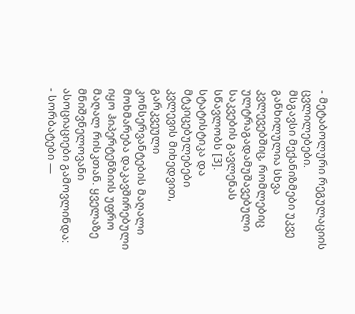- მეტაბოლური რეგულაციის ცვლილებები.
მსგავსი მექანიზმები უკვე განხილულია სხვა კვლევებშიც, რომლებიც ულტრაგადამუშავებული საკვების გავლენას სწავლობს [3].
სტატისტიკა და მტკიცებულებები
კვლევის მიხედვით, გარკვეული კონსერვანტების მაღალი მოხმარება დაკავშირებული იყო ჰიპერტენზიის უფრო მაღალ რისკთან. ყველაზე მნიშვნელოვანი ასოციაციები გამოვლინდა:
- სორბატები —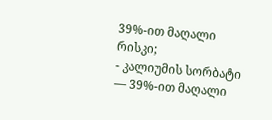39%-ით მაღალი რისკი;
- კალიუმის სორბატი — 39%-ით მაღალი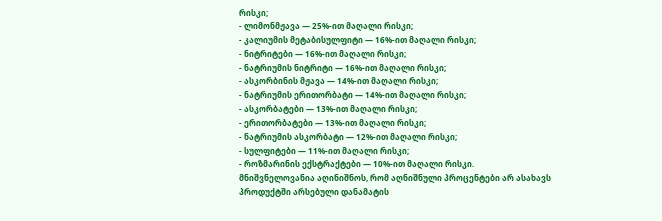რისკი;
- ლიმონმჟავა — 25%-ით მაღალი რისკი;
- კალიუმის მეტაბისულფიტი — 16%-ით მაღალი რისკი;
- ნიტრიტები — 16%-ით მაღალი რისკი;
- ნატრიუმის ნიტრიტი — 16%-ით მაღალი რისკი;
- ასკორბინის მჟავა — 14%-ით მაღალი რისკი;
- ნატრიუმის ერითორბატი — 14%-ით მაღალი რისკი;
- ასკორბატები — 13%-ით მაღალი რისკი;
- ერითორბატები — 13%-ით მაღალი რისკი;
- ნატრიუმის ასკორბატი — 12%-ით მაღალი რისკი;
- სულფიტები — 11%-ით მაღალი რისკი;
- როზმარინის ექსტრაქტები — 10%-ით მაღალი რისკი.
მნიშვნელოვანია აღინიშნოს, რომ აღნიშნული პროცენტები არ ასახავს პროდუქტში არსებული დანამატის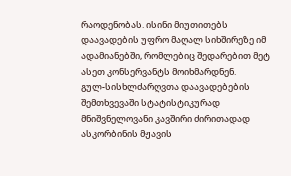რაოდენობას. ისინი მიუთითებს დაავადების უფრო მაღალ სიხშირეზე იმ ადამიანებში, რომლებიც შედარებით მეტ ასეთ კონსერვანტს მოიხმარდნენ.
გულ-სისხლძარღვთა დაავადებების შემთხვევაში სტატისტიკურად მნიშვნელოვანი კავშირი ძირითადად ასკორბინის მჟავის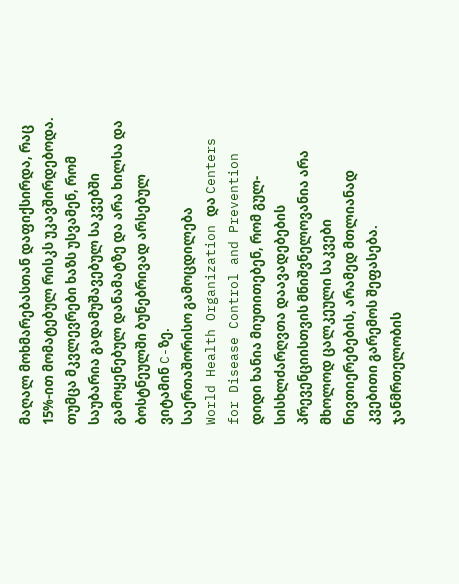მაღალ მოხმარებასთან დაფიქსირდა, რაც 15%-ით მომატებულ რისკს უკავშირდებოდა. თუმცა მკვლევრები ხაზს უსვამენ, რომ საუბარია გადამუშავებულ საკვებში გამოყენებულ დანამატზე და არა ხილსა და ბოსტნეულში ბუნებრივად არსებულ ვიტამინ C-ზე.
საერთაშორისო გამოცდილება
World Health Organization და Centers for Disease Control and Prevention დიდი ხანია მიუთითებენ, რომ გულ-სისხლძარღვთა დაავადებების პრევენციისთვის მნიშვნელოვანია არა მხოლოდ ცალკეული საკვები ნივთიერებების, არამედ მთლიანად კვებითი გარემოს შეფასება.
ჯანმრთელობის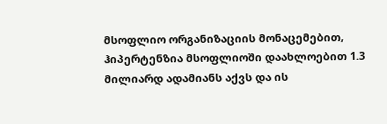მსოფლიო ორგანიზაციის მონაცემებით, ჰიპერტენზია მსოფლიოში დაახლოებით 1.3 მილიარდ ადამიანს აქვს და ის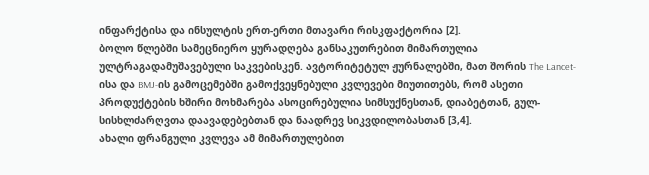ინფარქტისა და ინსულტის ერთ-ერთი მთავარი რისკფაქტორია [2].
ბოლო წლებში სამეცნიერო ყურადღება განსაკუთრებით მიმართულია ულტრაგადამუშავებული საკვებისკენ. ავტორიტეტულ ჟურნალებში, მათ შორის The Lancet-ისა და BMJ-ის გამოცემებში გამოქვეყნებული კვლევები მიუთითებს, რომ ასეთი პროდუქტების ხშირი მოხმარება ასოცირებულია სიმსუქნესთან, დიაბეტთან, გულ-სისხლძარღვთა დაავადებებთან და ნაადრევ სიკვდილობასთან [3,4].
ახალი ფრანგული კვლევა ამ მიმართულებით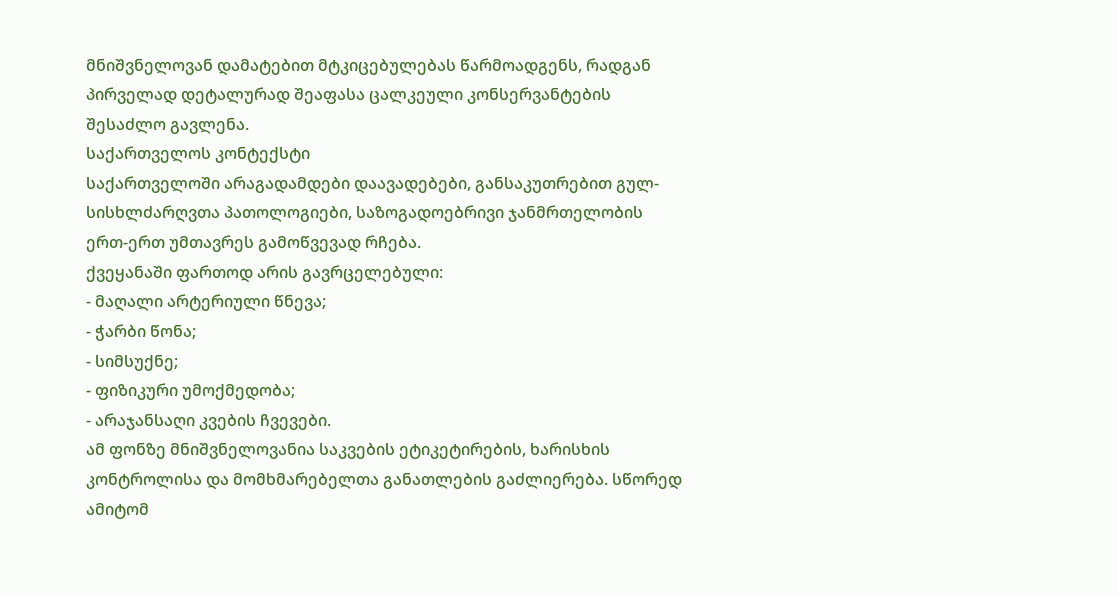მნიშვნელოვან დამატებით მტკიცებულებას წარმოადგენს, რადგან პირველად დეტალურად შეაფასა ცალკეული კონსერვანტების შესაძლო გავლენა.
საქართველოს კონტექსტი
საქართველოში არაგადამდები დაავადებები, განსაკუთრებით გულ-სისხლძარღვთა პათოლოგიები, საზოგადოებრივი ჯანმრთელობის ერთ-ერთ უმთავრეს გამოწვევად რჩება.
ქვეყანაში ფართოდ არის გავრცელებული:
- მაღალი არტერიული წნევა;
- ჭარბი წონა;
- სიმსუქნე;
- ფიზიკური უმოქმედობა;
- არაჯანსაღი კვების ჩვევები.
ამ ფონზე მნიშვნელოვანია საკვების ეტიკეტირების, ხარისხის კონტროლისა და მომხმარებელთა განათლების გაძლიერება. სწორედ ამიტომ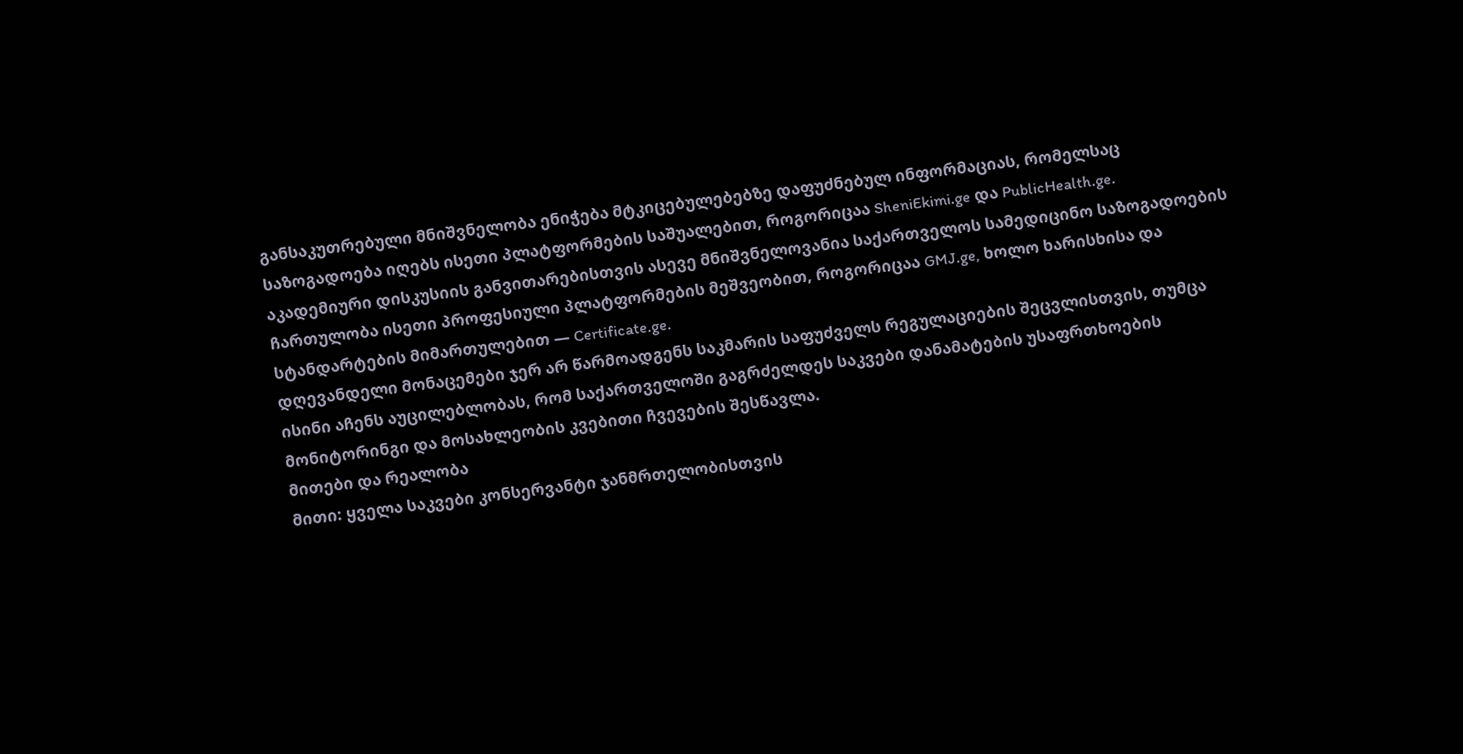განსაკუთრებული მნიშვნელობა ენიჭება მტკიცებულებებზე დაფუძნებულ ინფორმაციას, რომელსაც საზოგადოება იღებს ისეთი პლატფორმების საშუალებით, როგორიცაა SheniEkimi.ge და PublicHealth.ge.
აკადემიური დისკუსიის განვითარებისთვის ასევე მნიშვნელოვანია საქართველოს სამედიცინო საზოგადოების ჩართულობა ისეთი პროფესიული პლატფორმების მეშვეობით, როგორიცაა GMJ.ge, ხოლო ხარისხისა და სტანდარტების მიმართულებით — Certificate.ge.
დღევანდელი მონაცემები ჯერ არ წარმოადგენს საკმარის საფუძველს რეგულაციების შეცვლისთვის, თუმცა ისინი აჩენს აუცილებლობას, რომ საქართველოში გაგრძელდეს საკვები დანამატების უსაფრთხოების მონიტორინგი და მოსახლეობის კვებითი ჩვევების შესწავლა.
მითები და რეალობა
მითი: ყველა საკვები კონსერვანტი ჯანმრთელობისთვის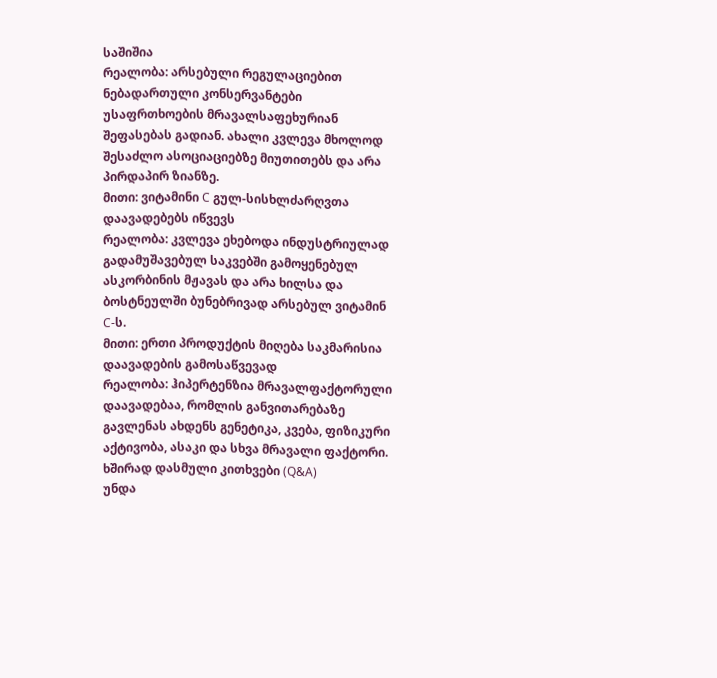საშიშია
რეალობა: არსებული რეგულაციებით ნებადართული კონსერვანტები უსაფრთხოების მრავალსაფეხურიან შეფასებას გადიან. ახალი კვლევა მხოლოდ შესაძლო ასოციაციებზე მიუთითებს და არა პირდაპირ ზიანზე.
მითი: ვიტამინი C გულ-სისხლძარღვთა დაავადებებს იწვევს
რეალობა: კვლევა ეხებოდა ინდუსტრიულად გადამუშავებულ საკვებში გამოყენებულ ასკორბინის მჟავას და არა ხილსა და ბოსტნეულში ბუნებრივად არსებულ ვიტამინ C-ს.
მითი: ერთი პროდუქტის მიღება საკმარისია დაავადების გამოსაწვევად
რეალობა: ჰიპერტენზია მრავალფაქტორული დაავადებაა, რომლის განვითარებაზე გავლენას ახდენს გენეტიკა, კვება, ფიზიკური აქტივობა, ასაკი და სხვა მრავალი ფაქტორი.
ხშირად დასმული კითხვები (Q&A)
უნდა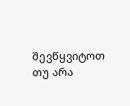შევწყვიტოთ თუ არა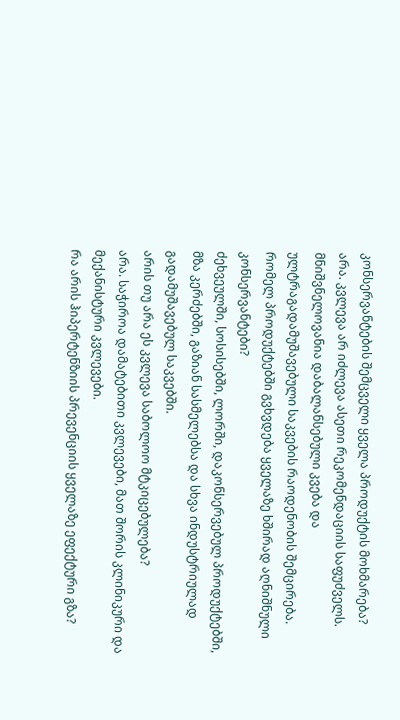კონსერვანტების შემცველი ყველა პროდუქტის მოხმარება?
არა. კვლევა არ იძლევა ასეთი რეკომენდაციის საფუძველს. მნიშვნელოვანია დაბალანსებული კვება და ულტრაგადამუშავებული საკვების რაოდენობის შემცირება.
რომელ პროდუქტებში გვხვდება ყველაზე ხშირად აღნიშნული კონსერვანტები?
ძეხვეულში, სოსისებში, ლორში, დაკონსერვებულ პროდუქტებში, მზა კერძებში, გაზიან სასმელებსა და სხვა ინდუსტრიულად გადამუშავებულ საკვებში.
არის თუ არა ეს კვლევა საბოლოო მტკიცებულება?
არა. საჭიროა დამატებითი კვლევები, მათ შორის კლინიკური და მექანისტური კვლევები.
რა არის ჰიპერტენზიის პრევენციის ყველაზე ეფექტური გზა?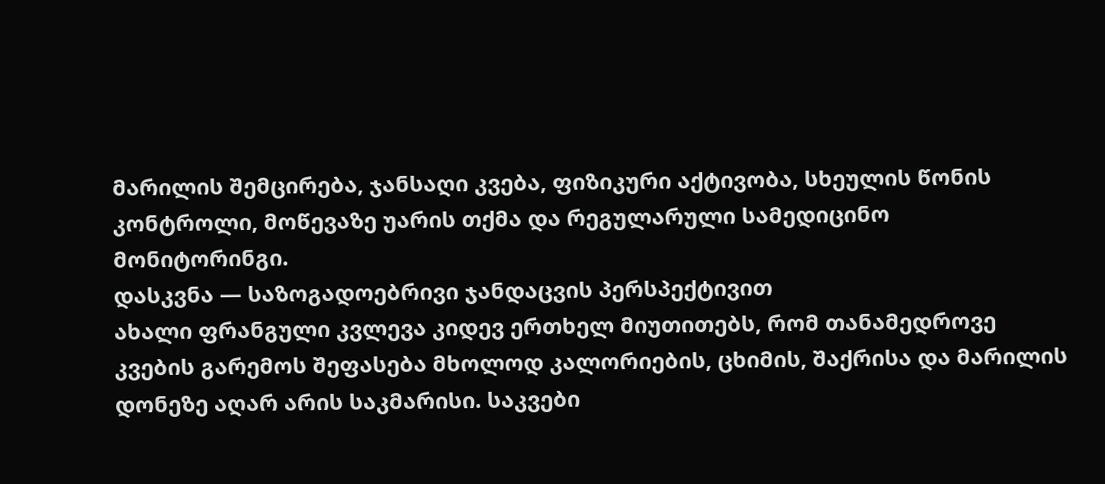მარილის შემცირება, ჯანსაღი კვება, ფიზიკური აქტივობა, სხეულის წონის კონტროლი, მოწევაზე უარის თქმა და რეგულარული სამედიცინო მონიტორინგი.
დასკვნა — საზოგადოებრივი ჯანდაცვის პერსპექტივით
ახალი ფრანგული კვლევა კიდევ ერთხელ მიუთითებს, რომ თანამედროვე კვების გარემოს შეფასება მხოლოდ კალორიების, ცხიმის, შაქრისა და მარილის დონეზე აღარ არის საკმარისი. საკვები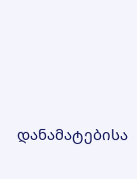დანამატებისა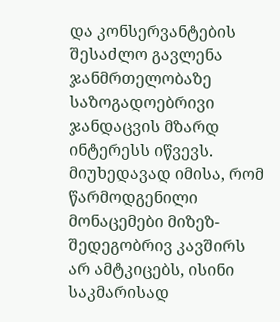და კონსერვანტების შესაძლო გავლენა ჯანმრთელობაზე საზოგადოებრივი ჯანდაცვის მზარდ ინტერესს იწვევს.
მიუხედავად იმისა, რომ წარმოდგენილი მონაცემები მიზეზ-შედეგობრივ კავშირს არ ამტკიცებს, ისინი საკმარისად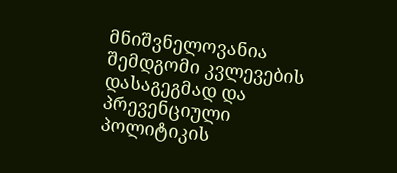მნიშვნელოვანია შემდგომი კვლევების დასაგეგმად და პრევენციული პოლიტიკის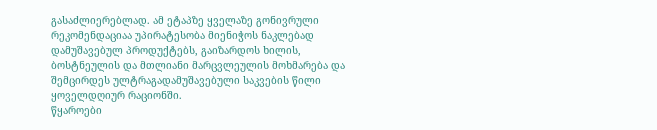გასაძლიერებლად. ამ ეტაპზე ყველაზე გონივრული რეკომენდაციაა უპირატესობა მიენიჭოს ნაკლებად დამუშავებულ პროდუქტებს, გაიზარდოს ხილის, ბოსტნეულის და მთლიანი მარცვლეულის მოხმარება და შემცირდეს ულტრაგადამუშავებული საკვების წილი ყოველდღიურ რაციონში.
წყაროები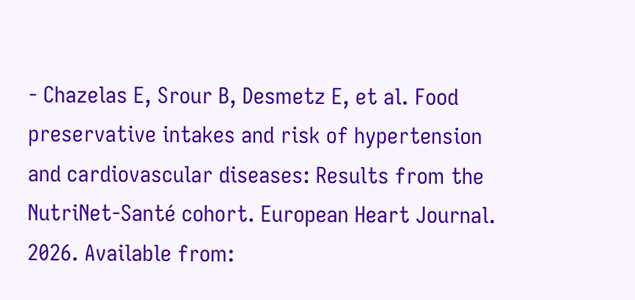- Chazelas E, Srour B, Desmetz E, et al. Food preservative intakes and risk of hypertension and cardiovascular diseases: Results from the NutriNet-Santé cohort. European Heart Journal. 2026. Available from: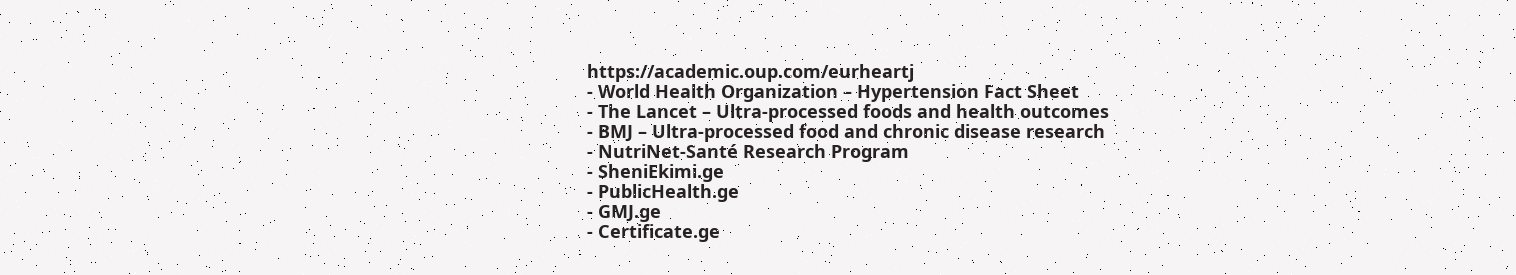https://academic.oup.com/eurheartj
- World Health Organization – Hypertension Fact Sheet
- The Lancet – Ultra-processed foods and health outcomes
- BMJ – Ultra-processed food and chronic disease research
- NutriNet-Santé Research Program
- SheniEkimi.ge
- PublicHealth.ge
- GMJ.ge
- Certificate.ge